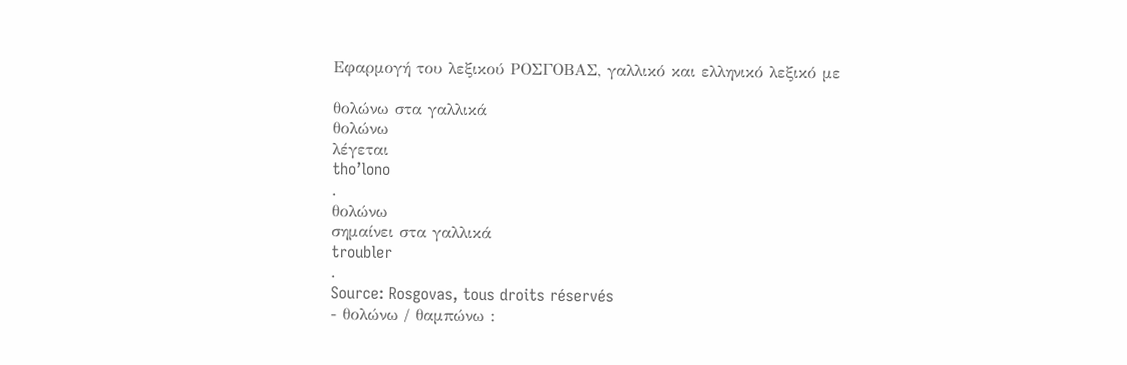Εφαρμογή του λεξικού ΡΟΣΓΟΒΑΣ, γαλλικό και ελληνικό λεξικό με

θολώνω στα γαλλικά
θολώνω
λέγεται
tho’lono
.
θολώνω
σημαίνει στα γαλλικά
troubler
.
Source: Rosgovas, tous droits réservés
- θολώνω / θαμπώνω :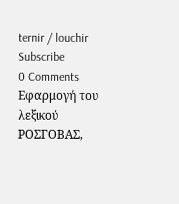ternir / louchir
Subscribe
0 Comments
Εφαρμογή του λεξικού ΡΟΣΓΟΒΑΣ,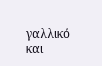γαλλικό και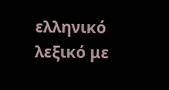ελληνικό λεξικό με